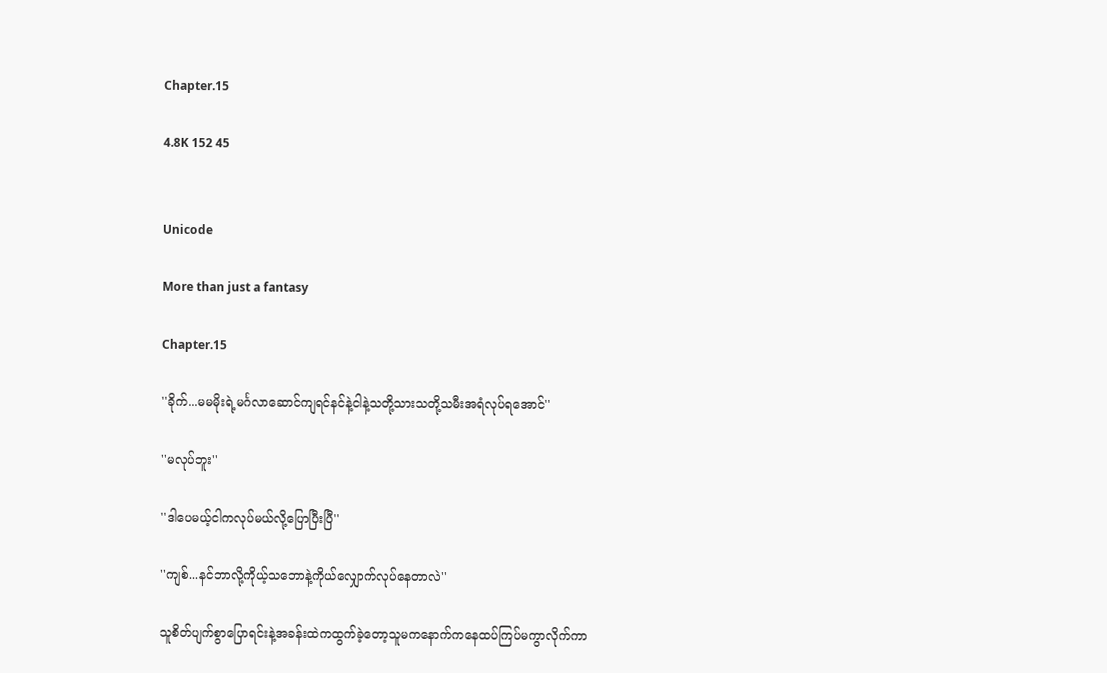Chapter.15

4.8K 152 45


Unicode

More than just a fantasy

Chapter.15

''ခိုက်...မမမိုးရဲ့မင်္ဂလာဆောင်ကျရင်နင်နဲ့ငါနဲ့သတို့သားသတို့သမီးအရံလုပ်ရအောင်''

''မလုပ်ဘူး''

''ဒါပေမယ့်ငါကလုပ်မယ်လို့ပြောပြီးပြီ''

''ကျစ်...နင်ဘာလို့ကိုယ့်သဘောနဲ့ကိုယ်လျှောက်လုပ်နေတာလဲ''

သူစိတ်ပျက်စွာပြောရင်းနဲ့အခန်းထဲကထွက်ခဲ့တော့သူမကနောက်ကနေထပ်ကြပ်မကွာလိုက်ကာ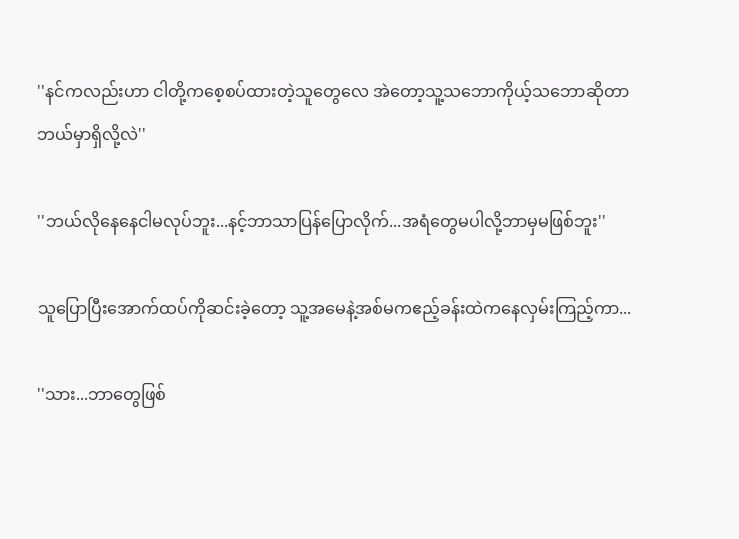''နင်ကလည်းဟာ ငါတို့ကစေ့စပ်ထားတဲ့သူတွေလေ အဲတော့သူ့သဘောကိုယ့်သဘောဆိုတာဘယ်မှာရှိလို့လဲ''

''ဘယ်လိုနေနေငါမလုပ်ဘူး...နင့်ဘာသာပြန်ပြောလိုက်...အရံတွေမပါလို့ဘာမှမဖြစ်ဘူး''

သူပြောပြီးအောက်ထပ်ကိုဆင်းခဲ့တော့ သူ့အမေနဲ့အစ်မကဧည့်ခန်းထဲကနေလှမ်းကြည့်ကာ...

''သား...ဘာတွေဖြစ်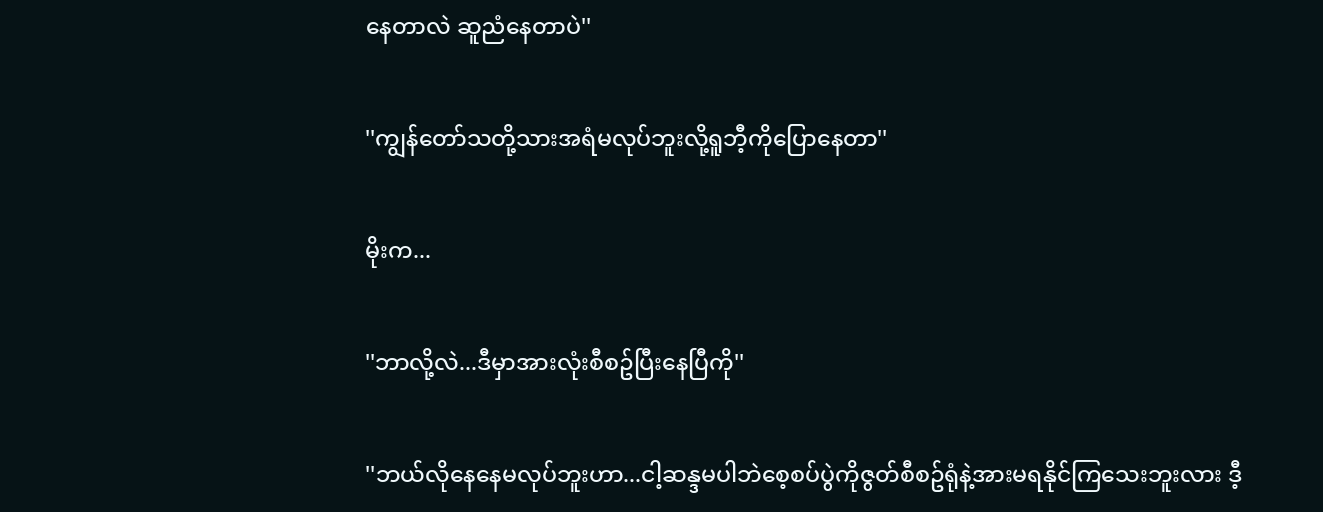နေတာလဲ ဆူညံနေတာပဲ''

''ကျွန်တော်သတို့သားအရံမလုပ်ဘူးလို့ရူဘီ့ကိုပြောနေတာ''

မိုးက...

''ဘာလို့လဲ...ဒီမှာအားလုံးစီစဥ်ပြီးနေပြီကို''

''ဘယ်လိုနေနေမလုပ်ဘူးဟာ...ငါ့ဆန္ဒမပါဘဲစေ့စပ်ပွဲကိုဇွတ်စီစဥ်ရုံနဲ့အားမရနိုင်ကြသေးဘူးလား ဒီ့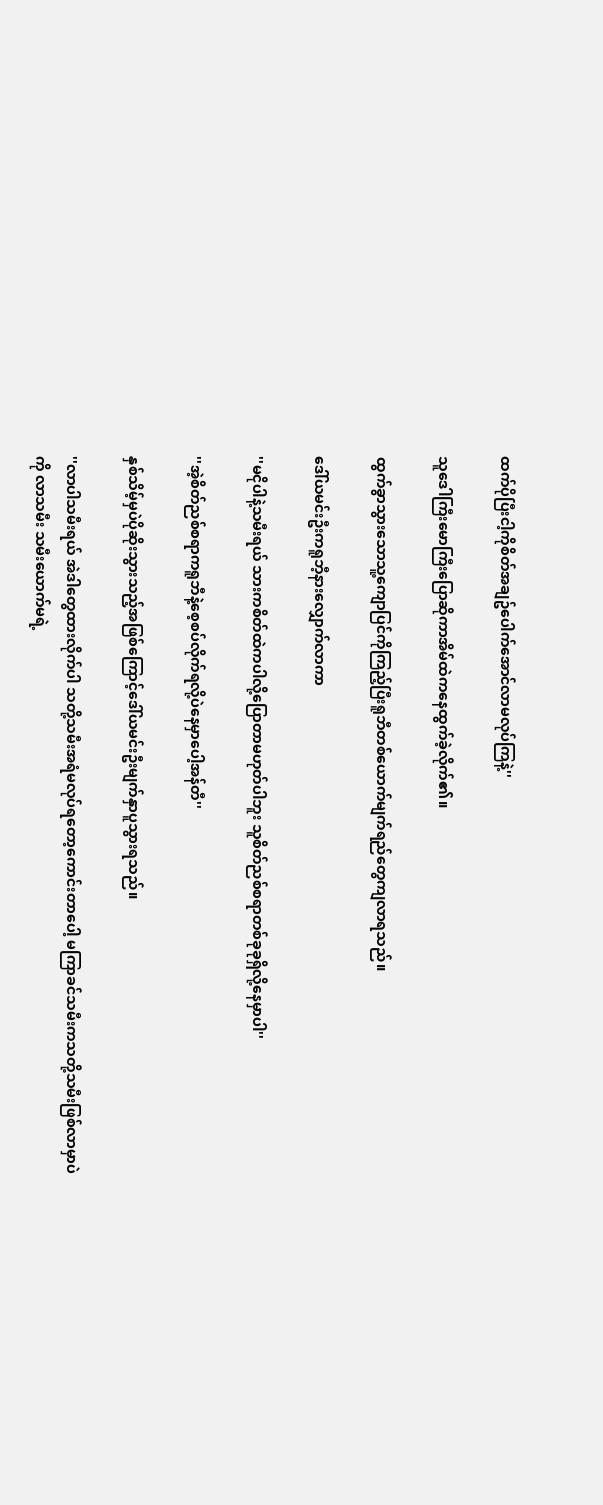ထက်ပိုပြီးငါ့ကိုစိတ်အချဥ်ပေါက်အောင်လာမလုပ်ကြနဲ့''

သူဒေါကြီးမောကြီးပြောဆိုကာအိမ်ထဲကနေထွက်ခဲ့လိုက်၏။

ထွက်ခွာသွားသောသူ့ကျောပြင်ကိုကြည့်ပြီးရူဘီတစ်ယောက်မျက်ရည်တွေကျလာရသည်။

ဒေါ်ယမင်းဦးကရူဘီ့နားလျှောက်လာကာ

''မငိုပါနဲ့သမီးရယ် သားကစိတ်ထဲကပါလို့ပြောတာမဟုတ်ပါဘူး သူစိတ်ညစ်စရာတစ်ခုခုရှိလို့နေမှာပါ''

''အဲ့စိတ်ညစ်စရာကရူဘီနဲ့စေ့စပ်လိုက်ရလို့ပဲနေမှာပေါ့အန်တီ''

နှစ်သိမ့်မှပဲပိုဆိုးသွားသည့်အဖြစ်ကြောင့်ဒေါ်ယမင်းဦးမျက်နှာပူသွားရသည်။

''လာပါသမီးရယ် အဲဒါတွေထားလိုက်ပါ သတို့သမီးအရံမလုပ်ရတော့ကောင်းတာပေါ့ မကြာခင်သမီးကသတို့သမီးဖြစ်လာမှာပဲကို လာသမီး သမီးယောက်မရဲ့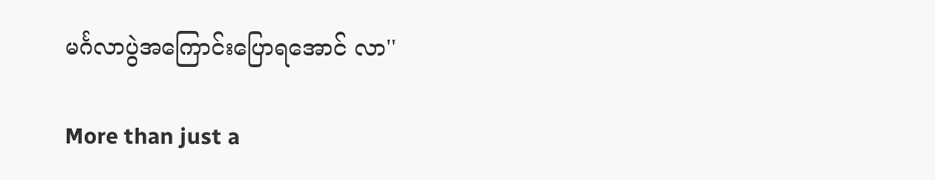မင်္ဂလာပွဲအကြောင်းပြောရအောင် လာ''

More than just a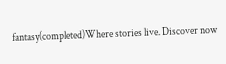fantasy(completed)Where stories live. Discover now